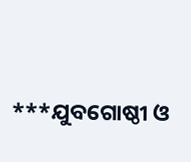***ଯୁବଗୋଷ୍ଠୀ ଓ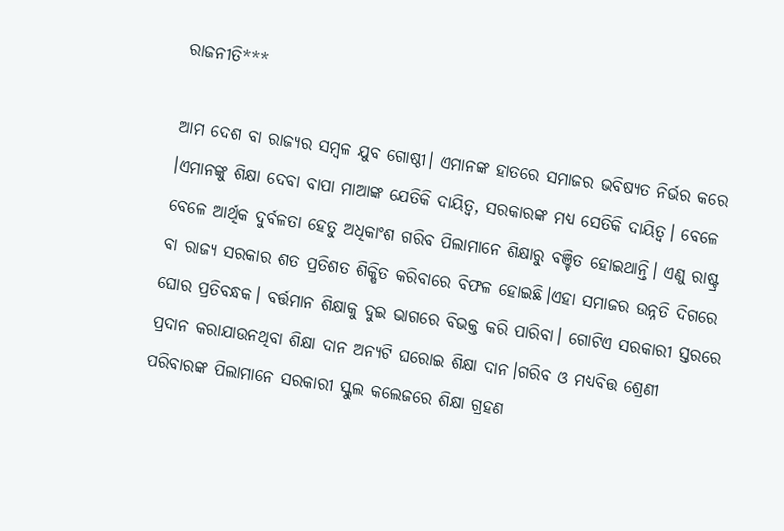ରାଜନୀତି***

ଆମ ଦେଶ ବା ରାଜ୍ୟର ସମ୍ବଳ ଯୁବ ଗୋଷ୍ଠୀ। ଏମାନଙ୍କ ହାତରେ ସମାଜର ଭବିଷ୍ୟତ ନିର୍ଭର କରେ ।ଏମାନଙ୍କୁ ଶିକ୍ଷା ଦେବା ବାପା ମାଆଙ୍କ ଯେତିକି ଦାୟିତ୍ଵ, ସରକାରଙ୍କ ମଧ୍ୟ ସେତିକି ଦାୟିତ୍ଵ। ବେଳେ ବେଳେ ଆର୍ଥିକ ଦୁର୍ବଳତା ହେତୁ ଅଧିକାଂଶ ଗରିବ ପିଲାମାନେ ଶିକ୍ଷାରୁ ବଞ୍ଚିତ ହୋଇଥାନ୍ତି। ଏଣୁ ରାଷ୍ଟ୍ର ବା ରାଜ୍ୟ ସରକାର ଶତ ପ୍ରତିଶତ ଶିକ୍ଷିତ କରିବାରେ ବିଫଳ ହୋଇଛି।ଏହା ସମାଜର ଉନ୍ନତି ଦିଗରେ ଘୋର ପ୍ରତିବନ୍ଧକ। ବର୍ତ୍ତମାନ ଶିକ୍ଷାକୁ ଦୁଇ ଭାଗରେ ବିଭକ୍ତ କରି ପାରିବା। ଗୋଟିଏ ସରକାରୀ ସ୍ତରରେ ପ୍ରଦାନ କରାଯାଉନଥିବା ଶିକ୍ଷା ଦାନ ଅନ୍ଯଟି ଘରୋଇ ଶିକ୍ଷା ଦାନ।ଗରିବ ଓ ମଧ୍ୟବିତ୍ତ ଶ୍ରେଣୀ ପରିବାରଙ୍କ ପିଲାମାନେ ସରକାରୀ ସ୍କୁଲ କଲେଜରେ ଶିକ୍ଷା ଗ୍ରହଣ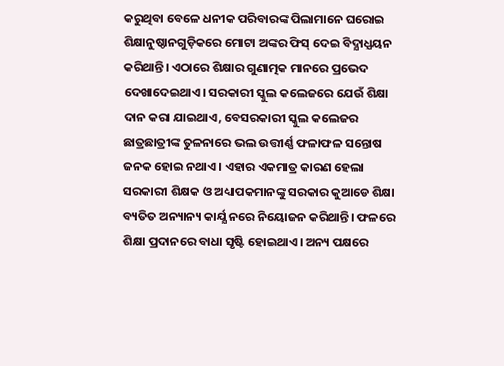କରୁଥିବା ବେଳେ ଧନୀକ ପରିବାରଙ୍କ ପିଲାମାନେ ଘରୋଇ ଶିକ୍ଷାନୁଷ୍ଠାନଗୁଡ଼ିକରେ ମୋଟା ଅଙ୍କର ଫିସ୍ ଦେଇ ବିଦ୍ଯାଧ୍ଯୟନ କରିଥାନ୍ତି। ଏଠାରେ ଶିକ୍ଷାର ଗୁଣାତ୍ମକ ମାନରେ ପ୍ରଭେଦ ଦେଖାଦେଇଥାଏ। ସରକାରୀ ସ୍କୁଲ କଲେଜରେ ଯେଉଁ ଶିକ୍ଷା ଦାନ କରା ଯାଇଥାଏ, ବେସରକାରୀ ସ୍କୁଲ କଲେଜର ଛାତ୍ରଛାତ୍ରୀଙ୍କ ତୁଳନାରେ ଭଲ ଉତ୍ତୀର୍ଣ୍ଣ ଫଳାଫଳ ସନ୍ତୋଷ ଜନକ ହୋଇ ନଥାଏ । ଏହାର ଏକମାତ୍ର କାରଣ ହେଲା ସରକାରୀ ଶିକ୍ଷକ ଓ ଅଧ୍ୟାପକମାନଙ୍କୁ ସରକାର କୁଆଡେ ଶିକ୍ଷା ବ୍ୟତିତ ଅନ୍ୟାନ୍ୟ କାର୍ଯ୍ଯ ନରେ ନିୟୋଜନ କରିଥାନ୍ତି। ଫଳରେ ଶିକ୍ଷା ପ୍ରଦାନରେ ବାଧା ସୃଷ୍ଟି ହୋଇଥାଏ। ଅନ୍ୟ ପକ୍ଷରେ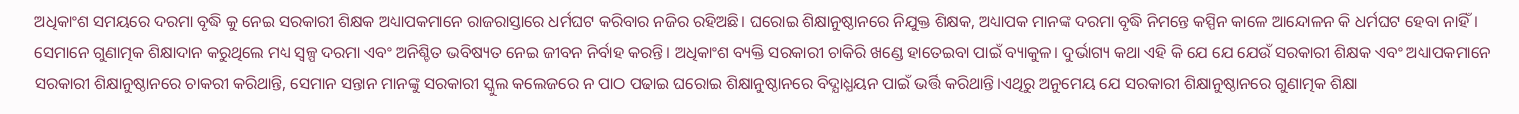ଅଧିକାଂଶ ସମୟରେ ଦରମା ବୃଦ୍ଧି କୁ ନେଇ ସରକାରୀ ଶିକ୍ଷକ ଅଧ୍ୟାପକମାନେ ରାଜରାସ୍ତାରେ ଧର୍ମଘଟ କରିବାର ନଜିର ରହିଅଛି। ଘରୋଇ ଶିକ୍ଷାନୁଷ୍ଠାନରେ ନିଯୁକ୍ତ ଶିକ୍ଷକ, ଅଧ୍ୟାପକ ମାନଙ୍କ ଦରମା ବୃଦ୍ଧି ନିମନ୍ତେ କସ୍ପିନ କାଳେ ଆନ୍ଦୋଳନ କି ଧର୍ମଘଟ ହେବା ନାହିଁ। ସେମାନେ ଗୁଣାତ୍ମକ ଶିକ୍ଷାଦାନ କରୁଥିଲେ ମଧ୍ୟ ସ୍ୱଳ୍ପ ଦରମା ଏବଂ ଅନିଶ୍ଚିତ ଭବିଷ୍ୟତ ନେଇ ଜୀବନ ନିର୍ବାହ କରନ୍ତି। ଅଧିକାଂଶ ବ୍ୟକ୍ତି ସରକାରୀ ଚାକିରି ଖଣ୍ଡେ ହାତେଇବା ପାଇଁ ବ୍ୟାକୁଳ। ଦୁର୍ଭାଗ୍ୟ କଥା ଏହି କି ଯେ ଯେ ଯେଉଁ ସରକାରୀ ଶିକ୍ଷକ ଏବଂ ଅଧ୍ୟାପକମାନେ ସରକାରୀ ଶିକ୍ଷାନୁଷ୍ଠାନରେ ଚାକରୀ କରିଥାନ୍ତି, ସେମାନ ସନ୍ତାନ ମାନଙ୍କୁ ସରକାରୀ ସ୍କୁଲ କଲେଜରେ ନ ପାଠ ପଢାଇ ଘରୋଇ ଶିକ୍ଷାନୁଷ୍ଠାନରେ ବିଦ୍ଯାଧ୍ଯୟନ ପାଇଁ ଭର୍ତ୍ତି କରିଥାନ୍ତି।ଏଥିରୁ ଅନୁମେୟ ଯେ ସରକାରୀ ଶିକ୍ଷାନୁଷ୍ଠାନରେ ଗୁଣାତ୍ମକ ଶିକ୍ଷା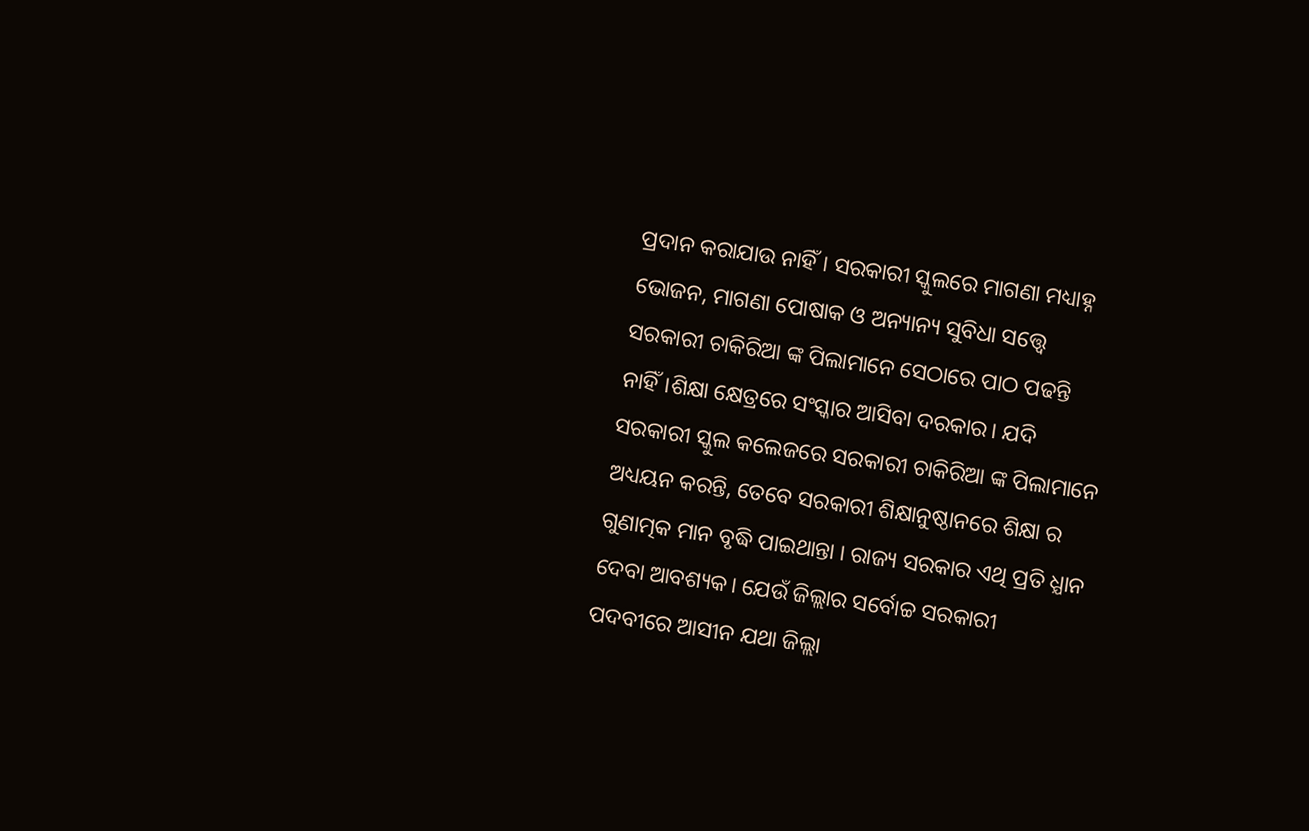ପ୍ରଦାନ କରାଯାଉ ନାହିଁ। ସରକାରୀ ସ୍କୁଲରେ ମାଗଣା ମଧ୍ୟାହ୍ନ ଭୋଜନ, ମାଗଣା ପୋଷାକ ଓ ଅନ୍ୟାନ୍ୟ ସୁବିଧା ସତ୍ତ୍ୱେ ସରକାରୀ ଚାକିରିଆ ଙ୍କ ପିଲାମାନେ ସେଠାରେ ପାଠ ପଢନ୍ତି ନାହିଁ।ଶିକ୍ଷା କ୍ଷେତ୍ରରେ ସଂସ୍କାର ଆସିବା ଦରକାର। ଯଦି ସରକାରୀ ସ୍କୁଲ କଲେଜରେ ସରକାରୀ ଚାକିରିଆ ଙ୍କ ପିଲାମାନେ ଅଧ୍ୟୟନ କରନ୍ତି, ତେବେ ସରକାରୀ ଶିକ୍ଷାନୁଷ୍ଠାନରେ ଶିକ୍ଷା ର ଗୁଣାତ୍ମକ ମାନ ବୃଦ୍ଧି ପାଇଥାନ୍ତା । ରାଜ୍ୟ ସରକାର ଏଥି ପ୍ରତି ଧ୍ଯାନ ଦେବା ଆବଶ୍ୟକ। ଯେଉଁ ଜିଲ୍ଲାର ସର୍ବୋଚ୍ଚ ସରକାରୀ ପଦବୀରେ ଆସୀନ ଯଥା ଜିଲ୍ଲା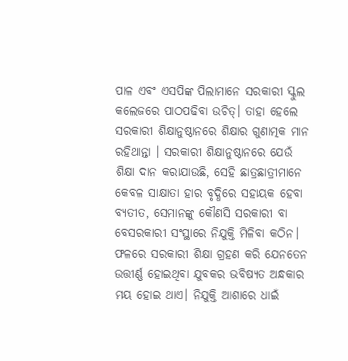ପାଳ ଏବଂ ଏସପିଙ୍କ ପିଲାମାନେ ସରକାରୀ ସ୍କୁଲ କଲେଜରେ ପାଠପଢିବା ଉଚିତ୍। ତାହା ହେଲେ ସରକାରୀ ଶିକ୍ଷାନୁଷ୍ଠାନରେ ଶିକ୍ଷାର ଗୁଣାତ୍ମକ ମାନ ରହିଥାନ୍ତା । ସରକାରୀ ଶିକ୍ଷାନୁଷ୍ଠାନରେ ଯେଉଁ ଶିକ୍ଷା ଦାନ କରାଯାଉଛି, ସେହି ଛାତ୍ରଛାତ୍ରୀମାନେ କେବଳ ସାକ୍ଷାତା ହାର ବୃଦ୍ଧିରେ ସହାୟକ ହେବା ବ୍ୟତୀତ, ସେମାନଙ୍କୁ କୌଣସି ସରକାରୀ ବା ବେସରକାରୀ ସଂସ୍ଥାରେ ନିଯୁକ୍ତି ମିଳିବା କଠିନ। ଫଳରେ ସରକାରୀ ଶିକ୍ଷା ଗ୍ରହଣ କରି ଯେନତେନ ଉତ୍ତୀର୍ଣ୍ଣ ହୋଇଥିବା ଯୁବକର ଭବିଷ୍ୟତ ଅନ୍ଧକାର ମୟ ହୋଇ ଥାଏ। ନିଯୁକ୍ତି ଆଶାରେ ଧାଇଁ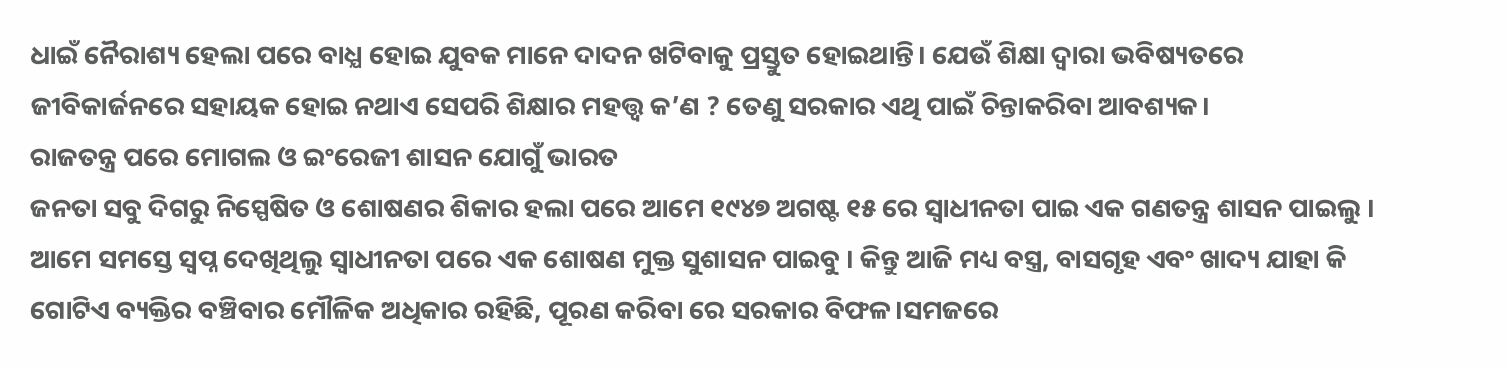ଧାଇଁ ନୈରାଶ୍ୟ ହେଲା ପରେ ବାଧ୍ଯ ହୋଇ ଯୁବକ ମାନେ ଦାଦନ ଖଟିବାକୁ ପ୍ରସ୍ତୁତ ହୋଇଥାନ୍ତି। ଯେଉଁ ଶିକ୍ଷା ଦ୍ବାରା ଭବିଷ୍ୟତରେ ଜୀବିକାର୍ଜନରେ ସହାୟକ ହୋଇ ନଥାଏ ସେପରି ଶିକ୍ଷାର ମହତ୍ତ୍ଵ କ’ଣ ? ତେଣୁ ସରକାର ଏଥି ପାଇଁ ଚିନ୍ତାକରିବା ଆବଶ୍ୟକ।
ରାଜତନ୍ତ୍ର ପରେ ମୋଗଲ ଓ ଇଂରେଜୀ ଶାସନ ଯୋଗୁଁ ଭାରତ
ଜନତା ସବୁ ଦିଗରୁ ନିସ୍ପେଷିତ ଓ ଶୋଷଣର ଶିକାର ହଲା ପରେ ଆମେ ୧୯୪୭ ଅଗଷ୍ଟ ୧୫ ରେ ସ୍ବାଧୀନତା ପାଇ ଏକ ଗଣତନ୍ତ୍ର ଶାସନ ପାଇଲୁ । ଆମେ ସମସ୍ତେ ସ୍ବପ୍ନ ଦେଖିଥିଲୁ ସ୍ବାଧୀନତା ପରେ ଏକ ଶୋଷଣ ମୁକ୍ତ ସୁଶାସନ ପାଇବୁ । କିନ୍ତୁ ଆଜି ମଧ୍ୟ ବସ୍ତ୍ର, ବାସଗୃହ ଏବଂ ଖାଦ୍ୟ ଯାହା କି ଗୋଟିଏ ବ୍ୟକ୍ତିର ବଞ୍ଚିବାର ମୌଳିକ ଅଧିକାର ରହିଛି, ପୂରଣ କରିବା ରେ ସରକାର ବିଫଳ।ସମଜରେ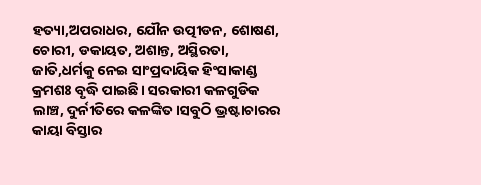ହତ୍ୟା,ଅପରାଧର, ଯୌନ ଉତ୍ପୀଡନ, ଶୋଷଣ, ଚୋରୀ, ଡକାୟତ, ଅଶାନ୍ତ, ଅସ୍ଥିରତା, ଜାତି,ଧର୍ମକୁ ନେଇ ସାଂପ୍ରଦାୟିକ ହିଂସାକାଣ୍ଡ କ୍ରମଶଃ ବୃଦ୍ଧି ପାଇଛି। ସରକାରୀ କଳଗୁଡିକ ଲାଞ୍ଚ, ଦୁର୍ନୀତିରେ କଳଙ୍କିତ।ସବୁଠି ଭ୍ରଷ୍ଟାଚାରର କାୟା ବିସ୍ତାର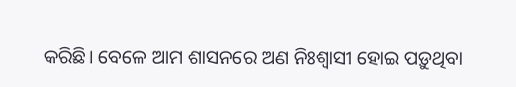କରିଛି। ବେଳେ ଆମ ଶାସନରେ ଅଣ ନିଃଶ୍ବାସୀ ହୋଇ ପଡ଼ୁଥିବା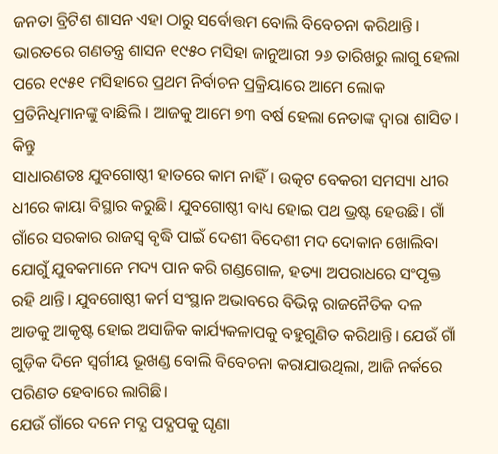ଜନତା ବ୍ରିଟିଶ ଶାସନ ଏହା ଠାରୁ ସର୍ବୋତ୍ତମ ବୋଲି ବିବେଚନା କରିଥାନ୍ତି।
ଭାରତରେ ଗଣତନ୍ତ୍ର ଶାସନ ୧୯୫୦ ମସିହା ଜାନୁଆରୀ ୨୬ ତାରିଖରୁ ଲାଗୁ ହେଲା ପରେ ୧୯୫୧ ମସିହାରେ ପ୍ରଥମ ନିର୍ବାଚନ ପ୍ରକ୍ରିୟାରେ ଆମେ ଲୋକ ପ୍ରତିନିଧିମାନଙ୍କୁ ବାଛିଲି । ଆଜକୁ ଆମେ ୭୩ ବର୍ଷ ହେଲା ନେତାଙ୍କ ଦ୍ବାରା ଶାସିତ। କିନ୍ତୁ
ସାଧାରଣତଃ ଯୁବଗୋଷ୍ଠୀ ହାତରେ କାମ ନାହିଁ। ଉତ୍କଟ ବେକରୀ ସମସ୍ୟା ଧୀର ଧୀରେ କାୟା ବିସ୍ଥାର କରୁଛି। ଯୁବଗୋଷ୍ଠୀ ବାଧ୍ୟ ହୋଇ ପଥ ଭ୍ରଷ୍ଟ ହେଉଛି। ଗାଁ ଗାଁରେ ସରକାର ରାଜସ୍ବ ବୃଦ୍ଧି ପାଇଁ ଦେଶୀ ବିଦେଶୀ ମଦ ଦୋକାନ ଖୋଲିବା ଯୋଗୁଁ ଯୁବକମାନେ ମଦ୍ୟ ପାନ କରି ଗଣ୍ଡଗୋଳ, ହତ୍ୟା ଅପରାଧରେ ସଂପୃକ୍ତ ରହି ଥାନ୍ତି। ଯୁବଗୋଷ୍ଠୀ କର୍ମ ସଂସ୍ଥାନ ଅଭାବରେ ବିଭିନ୍ନ ରାଜନୈତିକ ଦଳ ଆଡକୁ ଆକୃଷ୍ଟ ହୋଇ ଅସାଜିକ କାର୍ଯ୍ୟକଳାପକୁ ବହୁଗୁଣିତ କରିଥାନ୍ତି। ଯେଉଁ ଗାଁ ଗୁଡ଼ିକ ଦିନେ ସ୍ବର୍ଗୀୟ ଭୂଖଣ୍ଡ ବୋଲି ବିବେଚନା କରାଯାଉଥିଲା, ଆଜି ନର୍କରେ ପରିଣତ ହେବାରେ ଲାଗିଛି।
ଯେଉଁ ଗାଁରେ ଦନେ ମଦ୍ଯ ପଦ୍ଯପକୁ ଘୃଣା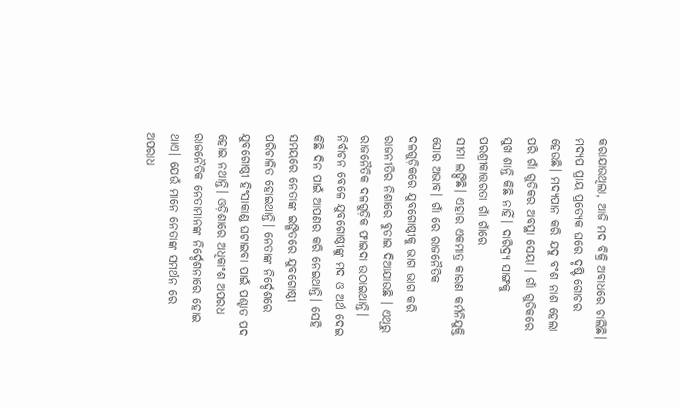କରାଯାଉଥିଲା, ଆଜି ମଦ ବିକ୍ରି ଅବାଧରେ ଚାଲିଛି। ମଦ୍ଯପ ପ୍ରାୟ ପ୍ରତ୍ୟେକ ଘରେ ଦୃଷ୍ଟି ଗୋଚର ହେଉଛି। ମଦ୍ୟପାନ କରି ଯଦୁ ବଂଶ ନାଶ ହେଲା ପରି ଗାଁ ଗୁଡିକର ଅବସ୍ଥା ସେୟା । ଗାଁ ଗୁଡିକରେ ସୁଖ ଶାନ୍ତି କିଛି ନାହିଁ। ଦାରିଦ୍ର୍ୟ ସାଙ୍ଗକୁ ପରଶ୍ରୀକାତ୍ତରତା ଗାଁ ଗାଁରେ
ସୀମା ଲଙ୍ଘିଛି। ଏହାର ଏକମାତ୍ର କାରଣ କର୍ମନିଯୁକ୍ତି ଘୋର ଅଭାବ। ଗାଁ ରେ ରାଜନୈତିକ ଦଳଗୁଡ଼ିକରେ ଯୁବଗୋଷ୍ଠୀକୁ ଭାଗ ଭାଗ କରି ରାଜନୀତିର ନିଶାରେ ବୁଡାଇ ଦିଆଯାଉଛି । ଏଥିରୁ ରାଜନୈତିକ ଦଳଗୁଡ଼ିକ ଫାଇଦା ଉଠାଇଥାନ୍ତି। ନିର୍ବାଚନ ବେଳେ ଯୁବଗୋଷ୍ଠୀଙ୍କୁ ମଦ ଓ ଅର୍ଥ ଦେଇ କିଛି ଦିନ ପାଇଁ ଆପଣର କରି ନେଇଥାନ୍ତି। ସେହି ସମୟରେ ନେତାଙ୍କ ଇଙ୍ଗିତରେ ଯୁବଗୋଷ୍ଠୀ ପରିଚାଳିତ ହୋଇଥାନ୍ତି। ନେତାଙ୍କ ନିର୍ଦ୍ଦେଶରେ ଯୁବଗୋଷ୍ଠୀ ହିଂସାକାଣ୍ଡ ଘଟାଇବା ପାଇଁ ପଶ୍ଚାତ ପଦ ହୋଇ ନଥାନ୍ତି। ଓଡ଼ିଶାରେ ଅଧିକାଂଶ ଅପରଧ ରାଜନୈତିକ ନେତାମାନଙ୍କ ନିର୍ଦ୍ଦେଶନାରେ ହୋଇ ଥାଏ। ଯେଉଁ ମାନେ ନେତାଙ୍କ ସମର୍ଥନ ରେ ଅପରାଧ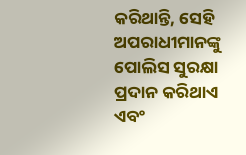କରିଥାନ୍ତି, ସେହି ଅପରାଧୀମାନଙ୍କୁ ପୋଲିସ ସୁରକ୍ଷା ପ୍ରଦାନ କରିଥାଏ ଏବଂ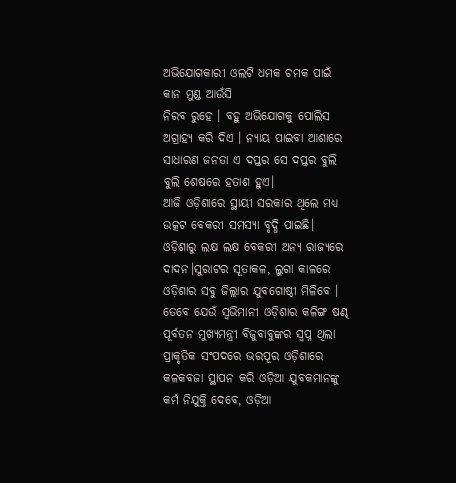ଅଭିଯୋଗକାରୀ ଓଲଟି ଧମକ ଚମକ ପାଇଁ କାନ ମୁଣ୍ଡ ଆଉଁସି
ନିରବ ରୁହେ । ବହୁ ଅଭିଯୋଗକୁ ପୋଲିସ ଅଗ୍ରାହ୍ୟ କରି ଦିଏ । ନ୍ୟାୟ ପାଇବା ଆଶାରେ ସାଧାରଣ ଜନତା ଏ ଦପ୍ତର ସେ ଦପ୍ତର ବୁଲି ବୁଲି ଶେଷରେ ହତାଶ ହୁଏ।
ଆଜି ଓଡ଼ିଶାରେ ସ୍ଥାୟୀ ସରକାର ଥିଲେ ମଧ୍ୟ ଉତ୍କଟ ବେକରୀ ସମସ୍ୟା ବୃଦ୍ଧି ପାଇଛି। ଓଡ଼ିଶାରୁ ଲକ୍ଷ ଲକ୍ଷ ବେକରୀ ଅନ୍ୟ ରାଜ୍ୟରେ ଦାଦନ।ସୁରାଟର ସୂତାକଳ, ଲୁଗା କାଳରେ ଓଡ଼ିଶାର ସବୁ ଜିଲ୍ଲାର ଯୁବଗୋଷ୍ଠୀ ମିଳିବେ । ତେବେ ଯେଉଁ ସ୍ବଭିମାନୀ ଓଡ଼ିଶାର କଳିଙ୍ଗ ଷଣ୍ଢ ପୂର୍ବତନ ମୁଖ୍ୟମନ୍ତ୍ରୀ ବିଜୁବାବୁଙ୍କର ସ୍ଵପ୍ନ ଥିଲା ପ୍ରାକୃତିକ ସଂପଦରେ ଭରପୂର ଓଡ଼ିଶାରେ କଳକବଜା ସ୍ଥାପନ କରି ଓଡ଼ିଆ ଯୁବକମାନଙ୍କୁ କର୍ମ ନିଯୁକ୍ତି ଦେବେ, ଓଡ଼ିଆ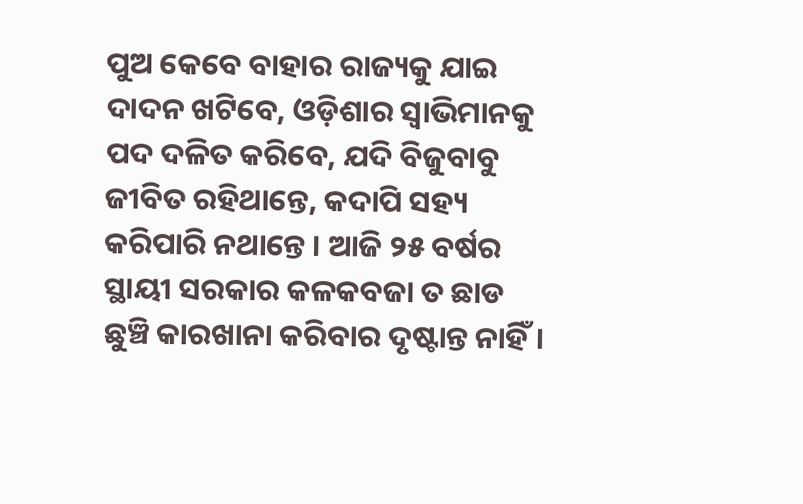ପୁଅ କେବେ ବାହାର ରାଜ୍ୟକୁ ଯାଇ ଦାଦନ ଖଟିବେ, ଓଡ଼ିଶାର ସ୍ବାଭିମାନକୁ ପଦ ଦଳିତ କରିବେ, ଯଦି ବିଜୁବାବୁ ଜୀବିତ ରହିଥାନ୍ତେ, କଦାପି ସହ୍ୟ କରିପାରି ନଥାନ୍ତେ । ଆଜି ୨୫ ବର୍ଷର ସ୍ଥାୟୀ ସରକାର କଳକବଜା ତ ଛାଡ ଛୁଞ୍ଚି କାରଖାନା କରିବାର ଦୃଷ୍ଟାନ୍ତ ନାହିଁ।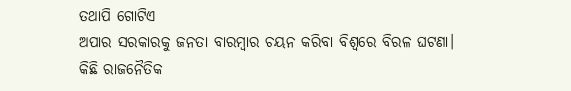ତଥାପି ଗୋଟିଏ
ଅପାର ସରକାରକୁ ଜନତା ବାରମ୍ବାର ଚୟନ କରିବା ବିଶ୍ବରେ ବିରଳ ଘଟଣା।
କିଛି ରାଜନୈତିକ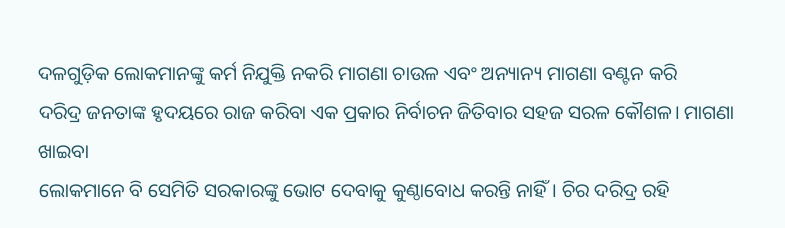ଦଳଗୁଡ଼ିକ ଲୋକମାନଙ୍କୁ କର୍ମ ନିଯୁକ୍ତି ନକରି ମାଗଣା ଚାଉଳ ଏବଂ ଅନ୍ୟାନ୍ୟ ମାଗଣା ବଣ୍ଟନ କରି
ଦରିଦ୍ର ଜନତାଙ୍କ ହୃଦୟରେ ରାଜ କରିବା ଏକ ପ୍ରକାର ନିର୍ବାଚନ ଜିତିବାର ସହଜ ସରଳ କୌଶଳ। ମାଗଣା ଖାଇବା
ଲୋକମାନେ ବି ସେମିତି ସରକାରଙ୍କୁ ଭୋଟ ଦେବାକୁ କୁଣ୍ଠାବୋଧ କରନ୍ତି ନାହିଁ। ଚିର ଦରିଦ୍ର ରହି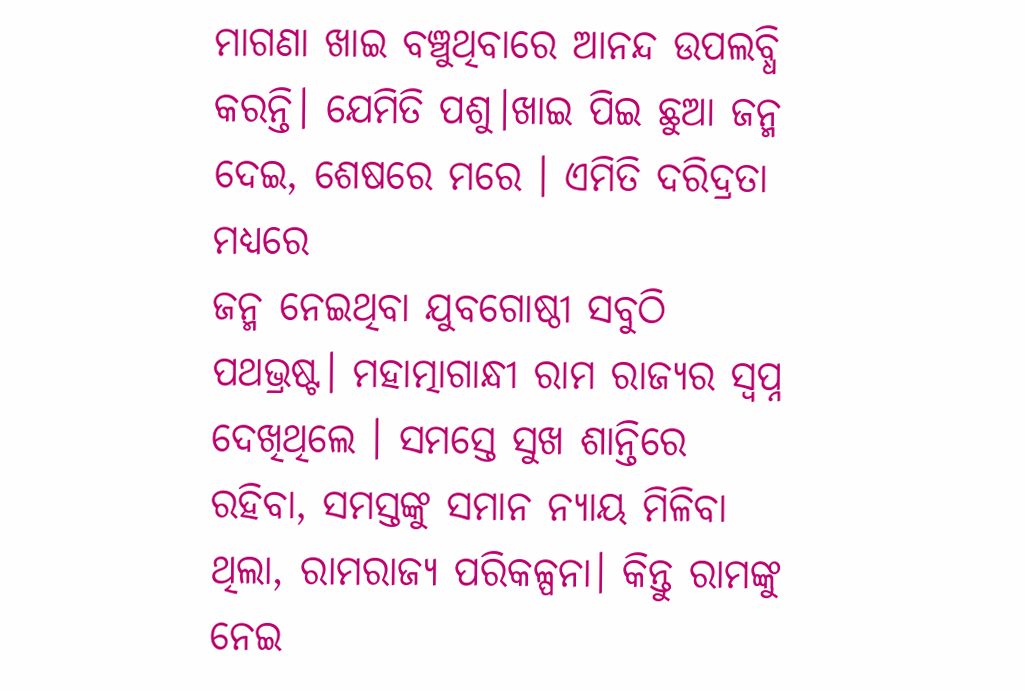ମାଗଣା ଖାଇ ବଞ୍ଚୁଥିବାରେ ଆନନ୍ଦ ଉପଲବ୍ଧି କରନ୍ତି। ଯେମିତି ପଶୁ।ଖାଇ ପିଇ ଛୁଆ ଜନ୍ମ ଦେଇ, ଶେଷରେ ମରେ । ଏମିତି ଦରିଦ୍ରତା ମଧ୍ୟରେ
ଜନ୍ମ ନେଇଥିବା ଯୁବଗୋଷ୍ଠୀ ସବୁଠି ପଥଭ୍ରଷ୍ଟ। ମହାତ୍ମାଗାନ୍ଧୀ ରାମ ରାଜ୍ୟର ସ୍ବପ୍ନ ଦେଖିଥିଲେ । ସମସ୍ତେ ସୁଖ ଶାନ୍ତିରେ ରହିବା, ସମସ୍ତଙ୍କୁ ସମାନ ନ୍ୟାୟ ମିଳିବା ଥିଲା, ରାମରାଜ୍ୟ ପରିକଳ୍ପନା। କିନ୍ତୁ ରାମଙ୍କୁ ନେଇ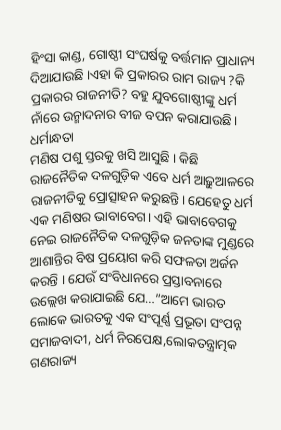ହିଂସା କାଣ୍ଡ, ଗୋଷ୍ଠୀ ସଂଘର୍ଷକୁ ବର୍ତ୍ତମାନ ପ୍ରାଧାନ୍ୟ ଦିଆଯାଉଛି ।ଏହା କି ପ୍ରକାରର ରାମ ରାଜ୍ୟ ?କି ପ୍ରକାରର ରାଜନୀତି? ବହୁ ଯୁବଗୋଷ୍ଠୀଙ୍କୁ ଧର୍ମ ନାଁରେ ଉନ୍ମାଦନାର ବୀଜ ବପନ କରାଯାଉଛି। ଧର୍ମାନ୍ଧତା
ମଣିଷ ପଶୁ ସ୍ତରକୁ ଖସି ଆସୁଛି । କିଛି ରାଜନୈତିକ ଦଳଗୁଡ଼ିକ ଏବେ ଧର୍ମ ଆଢ଼ୁଆଳରେ ରାଜନୀତିକୁ ପ୍ରୋତ୍ସାହନ କରୁଛନ୍ତି। ଯେହେତୁ ଧର୍ମ ଏକ ମଣିଷର ଭାବାବେଗ। ଏହି ଭାବାବେଗକୁ ନେଇ ରାଜନୈତିକ ଦଳଗୁଡ଼ିକ ଜନତାଙ୍କ ମୁଣ୍ଡରେ ଆଶାନ୍ତିର ବିଷ ପ୍ରୟୋଗ କରି ସଫଳତା ଅର୍ଜନ କରନ୍ତି । ଯେଉଁ ସଂବିଧାନରେ ପ୍ରସ୍ତାବନାରେ ଉଲ୍ଲେଖ କରାଯାଇଛି ଯେ…”ଆମେ ଭାରତ ଲୋକେ ଭାରତକୁ ଏକ ସଂପୂର୍ଣ୍ଣ ପ୍ରଭୂତା ସଂପନ୍ନ ସମାଜବାଦୀ, ଧର୍ମ ନିରପେକ୍ଷ,ଲୋକତନ୍ତ୍ରାତ୍ମକ ଗଣରାଜ୍ୟ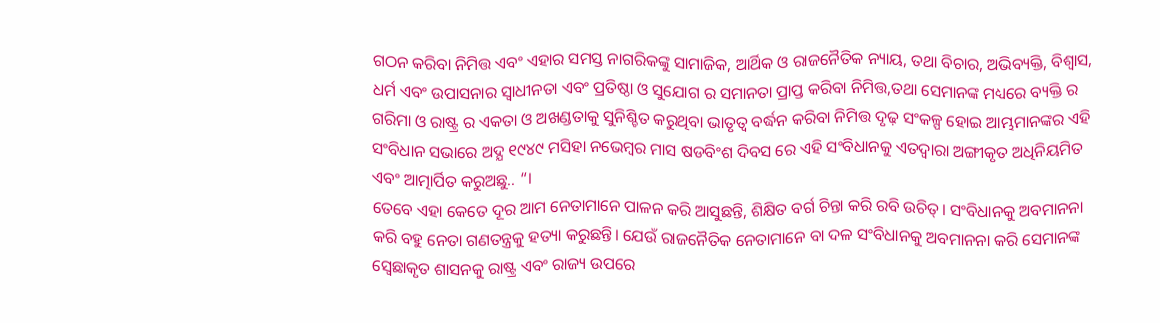ଗଠନ କରିବା ନିମିତ୍ତ ଏବଂ ଏହାର ସମସ୍ତ ନାଗରିକଙ୍କୁ ସାମାଜିକ, ଆର୍ଥିକ ଓ ରାଜନୈତିକ ନ୍ୟାୟ, ତଥା ବିଚାର, ଅଭିବ୍ୟକ୍ତି, ବିଶ୍ବାସ, ଧର୍ମ ଏବଂ ଉପାସନାର ସ୍ବାଧୀନତା ଏବଂ ପ୍ରତିଷ୍ଠା ଓ ସୁଯୋଗ ର ସମାନତା ପ୍ରାପ୍ତ କରିବା ନିମିତ୍ତ,ତଥା ସେମାନଙ୍କ ମଧ୍ୟରେ ବ୍ୟକ୍ତି ର ଗରିମା ଓ ରାଷ୍ଟ୍ର ର ଏକତା ଓ ଅଖଣ୍ଡତାକୁ ସୁନିଶ୍ଚିତ କରୁଥିବା ଭାତୃତ୍ବ ବର୍ଦ୍ଧନ କରିବା ନିମିତ୍ତ ଦୃଢ଼ ସଂକଳ୍ପ ହୋଇ ଆମ୍ଭମାନଙ୍କର ଏହି ସଂବିଧାନ ସଭାରେ ଅଦ୍ଯ ୧୯୪୯ ମସିହା ନଭେମ୍ବର ମାସ ଷଡବିଂଶ ଦିବସ ରେ ଏହି ସଂବିଧାନକୁ ଏତଦ୍ୱାରା ଅଙ୍ଗୀକୃତ ଅଧିନିୟମିତ ଏବଂ ଆତ୍ମାର୍ପିତ କରୁଅଛୁ.. “।
ତେବେ ଏହା କେତେ ଦୂର ଆମ ନେତାମାନେ ପାଳନ କରି ଆସୁଛନ୍ତି, ଶିକ୍ଷିତ ବର୍ଗ ଚିନ୍ତା କରି ରବି ଉଚିତ୍। ସଂବିଧାନକୁ ଅବମାନନା କରି ବହୁ ନେତା ଗଣତନ୍ତ୍ରକୁ ହତ୍ୟା କରୁଛନ୍ତି। ଯେଉଁ ରାଜନୈତିକ ନେତାମାନେ ବା ଦଳ ସଂବିଧାନକୁ ଅବମାନନା କରି ସେମାନଙ୍କ ସ୍ବେଛାକୃତ ଶାସନକୁ ରାଷ୍ଟ୍ର ଏବଂ ରାଜ୍ୟ ଉପରେ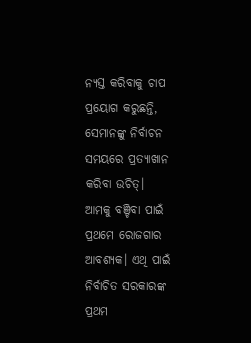ନ୍ୟସ୍ତ କରିବାକୁ ଚାପ ପ୍ରୟୋଗ କରୁଛନ୍ତି, ସେମାନଙ୍କୁ ନିର୍ବାଚନ ସମୟରେ ପ୍ରତ୍ୟାଖାନ କରିବା ଉଚିତ୍।
ଆମକୁ ବଞ୍ଚିବା ପାଇଁ ପ୍ରଥମେ ରୋଜଗାର ଆବଶ୍ୟକ। ଏଥି ପାଇଁ ନିର୍ବାଚିତ ସରକାରଙ୍କ ପ୍ରଥମ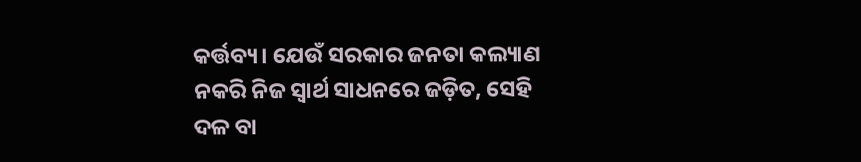କର୍ତ୍ତବ୍ୟ। ଯେଉଁ ସରକାର ଜନତା କଲ୍ୟାଣ ନକରି ନିଜ ସ୍ବାର୍ଥ ସାଧନରେ ଜଡ଼ିତ, ସେହି ଦଳ ବା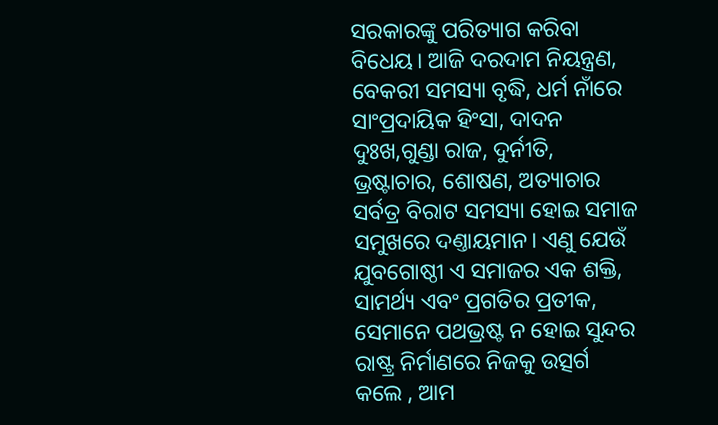ସରକାରଙ୍କୁ ପରିତ୍ୟାଗ କରିବା ବିଧେୟ। ଆଜି ଦରଦାମ ନିୟନ୍ତ୍ରଣ, ବେକରୀ ସମସ୍ୟା ବୃଦ୍ଧି, ଧର୍ମ ନାଁରେ ସାଂପ୍ରଦାୟିକ ହିଂସା, ଦାଦନ ଦୁଃଖ,ଗୁଣ୍ଡା ରାଜ, ଦୁର୍ନୀତି, ଭ୍ରଷ୍ଟାଚାର, ଶୋଷଣ, ଅତ୍ୟାଚାର ସର୍ବତ୍ର ବିରାଟ ସମସ୍ୟା ହୋଇ ସମାଜ ସମୁଖରେ ଦଣ୍ତାୟମାନ। ଏଣୁ ଯେଉଁ ଯୁବଗୋଷ୍ଠୀ ଏ ସମାଜର ଏକ ଶକ୍ତି, ସାମର୍ଥ୍ୟ ଏବଂ ପ୍ରଗତିର ପ୍ରତୀକ, ସେମାନେ ପଥଭ୍ରଷ୍ଟ ନ ହୋଇ ସୁନ୍ଦର ରାଷ୍ଟ୍ର ନିର୍ମାଣରେ ନିଜକୁ ଉତ୍ସର୍ଗ କଲେ , ଆମ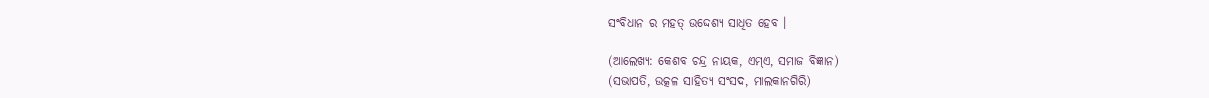ସଂବିଧାନ ର ମହତ୍ ଉଦ୍ଦେଶ୍ୟ ସାଧିତ ହେବ ।

(ଆଲେଖ୍ୟ: କେଶବ ଚନ୍ଦ୍ର ନାୟକ, ଏମ୍ଏ, ସମାଜ ବିଜ୍ଞାନ)
(ସଭାପତି, ଉତ୍କଳ ସାହିତ୍ୟ ସଂସଦ, ମାଲକାନଗିରି)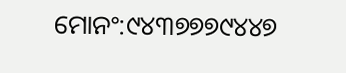ମୋନଂ:୯୪୩୭୭୭୯୪୪୭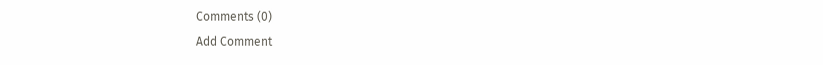Comments (0)
Add Comment